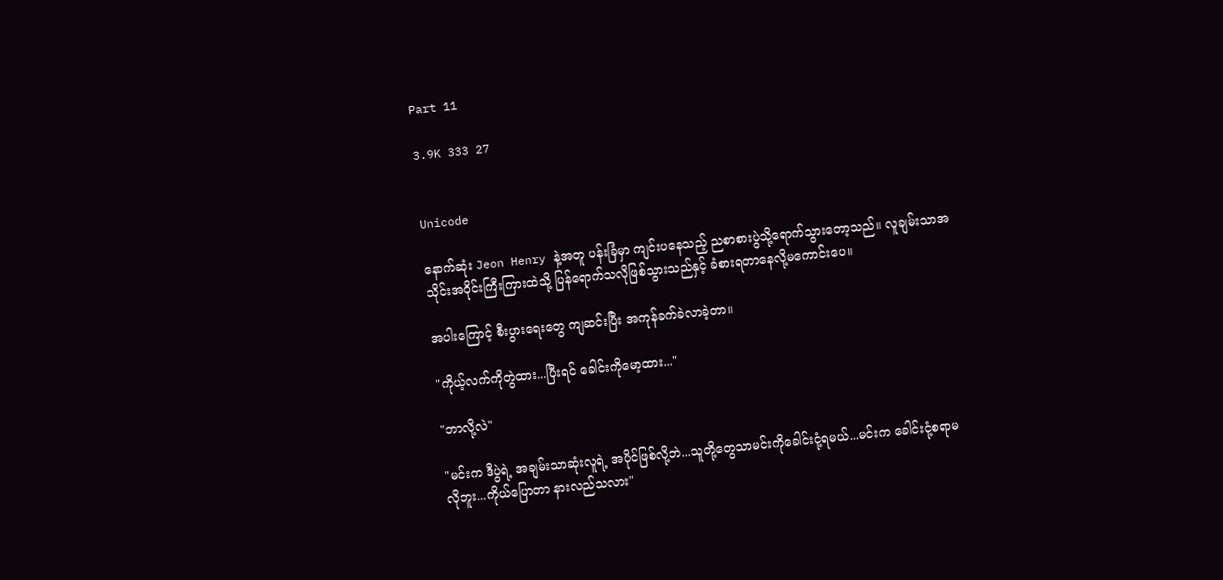Part 11

3.9K 333 27


Unicode

နောက်ဆုံး Jeon Henry နဲ့အတူ ပန်းခြံမှာ ကျင်းပနေသည့် ညစာစားပွဲသို့ရောက်သွားတော့သည်။ လူချမ်းသာအသိုင်းအဝိုင်းကြီးကြားထဲသို့ ပြန်ရောက်သလိုဖြစ်သွားသည်နှင့် ခံစားရတာနေလို့မကောင်းပေ။

အပါးကြောင့် စီးပွားရေးတွေ ကျဆင်းပြီး အကုန်ခက်ခဲလာခဲ့တာ။

"ကိုယ့်လက်ကိုတွဲထား...ပြီးရင် ခေါင်းကိုမော့ထား..."

"ဘာလို့လဲ"

"မင်းက ဒီပွဲရဲ့ အချမ်းသာဆုံးလူရဲ့ အပိုင်ဖြစ်လို့ဘဲ...သူတို့တွေသာမင်းကိုခေါင်းငုံ့ရမယ်...မင်းက ခေါင်းငုံ့စရာမလိုဘူး...ကိုယ်ပြောတာ နားလည်သလား"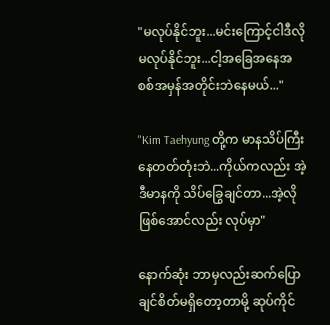"မလုပ်နိုင်ဘူး...မင်းကြောင့်ငါဒီလိုမလုပ်နိုင်ဘူး...ငါ့အခြေအနေအစစ်အမှန်အတိုင်းဘဲနေမယ်..."

"Kim Taehyung တို့က မာနသိပ်ကြီးနေတတ်တုံးဘဲ...ကိုယ်ကလည်း အဲ့ဒီမာနကို သိပ်ခြွေချင်တာ...အဲ့လိုဖြစ်အောင်လည်း လုပ်မှာ"

နောက်ဆုံး ဘာမှလည်းဆက်ပြောချင်စိတ်မရှိတော့တာမို့ ဆုပ်ကိုင်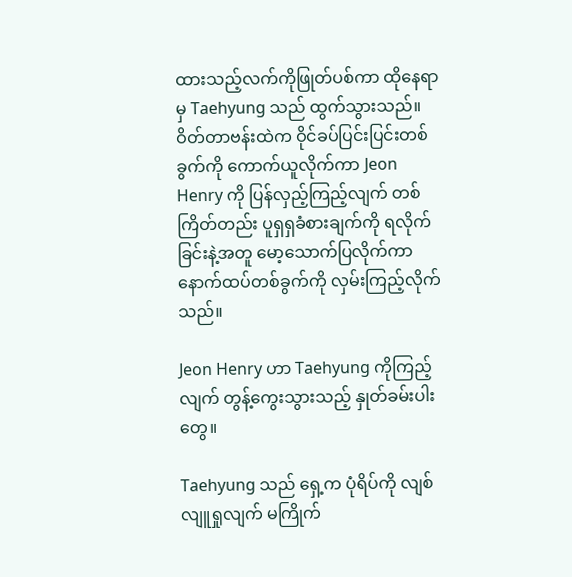ထားသည့်လက်ကိုဖြုတ်ပစ်ကာ ထိုနေရာမှ Taehyung သည် ထွက်သွားသည်။ ဝိတ်တာဗန်းထဲက ဝိုင်ခပ်ပြင်းပြင်းတစ်ခွက်ကို ကောက်ယူလိုက်ကာ Jeon Henry ကို ပြန်လှည့်ကြည့်လျက် တစ်ကြိတ်တည်း ပူရှရှခံစားချက်ကို ရလိုက်ခြင်းနဲ့အတူ မော့သောက်ပြလိုက်ကာ နောက်ထပ်တစ်ခွက်ကို လှမ်းကြည့်လိုက်သည်။

Jeon Henry ဟာ Taehyung ကိုကြည့်လျက် တွန့်ကွေးသွားသည့် နှုတ်ခမ်းပါးတွေ။

Taehyung သည် ရှေ့က ပုံရိပ်ကို လျစ်လျူရှုလျက် မကြိုက်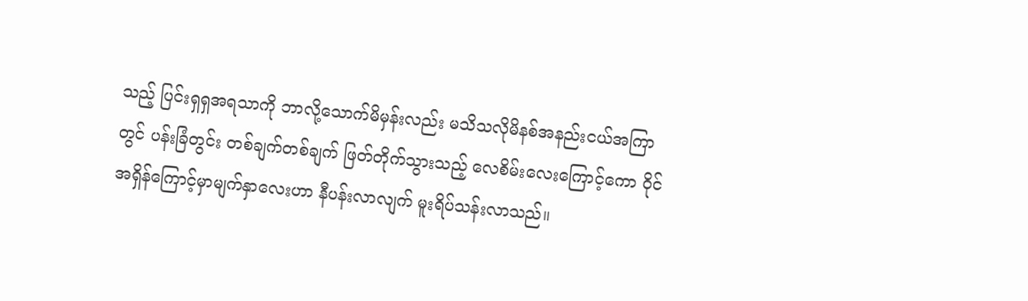သည့် ပြင်းရှရှအရသာကို ဘာလို့သောက်မိမှန်းလည်း မသိသလိုမိနစ်အနည်းငယ်အကြာတွင် ပန်းခြံတွင်း တစ်ချက်တစ်ချက် ဖြတ်တိုက်သွားသည့် လေစိမ်းလေးကြောင့်ကော ဝိုင်အရှိန်ကြောင့်မှာမျက်နှာလေးဟာ နီပန်းလာလျက် မူးရိပ်သန်းလာသည်။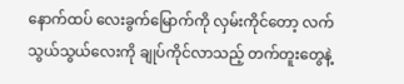နောက်ထပ် လေးခွက်မြောက်ကို လှမ်းကိုင်တော့ လက်သွယ်သွယ်လေးကို ချုပ်ကိုင်လာသည့် တက်တူးတွေနဲ့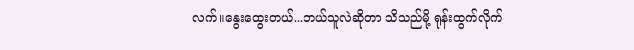လက်။နွေးထွေးတယ်...ဘယ်သူလဲဆိုတာ သိသည်မို့ ရုန်းထွက်လိုက်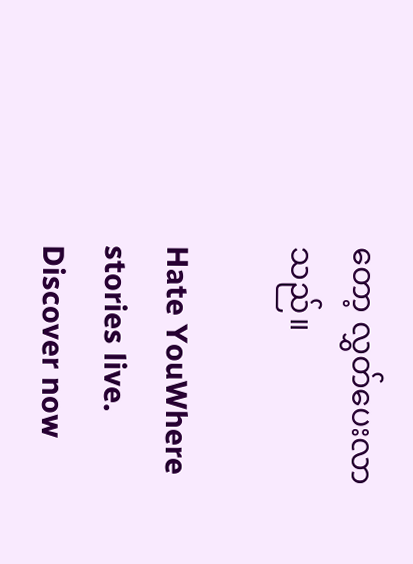တော့ လွှတ်ပေးလာသည်။

Hate YouWhere stories live. Discover now